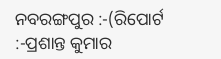ନବରଙ୍ଗପୁର :-(ରିପୋର୍ଟ :-ପ୍ରଶାନ୍ତ କୁମାର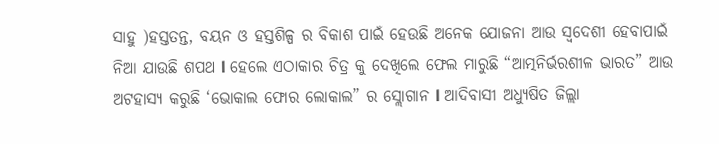ସାହୁ )ହସ୍ତତନ୍ତ, ବୟନ ଓ ହସ୍ତଶିଳ୍ପ ର ବିକାଶ ପାଇଁ ହେଉଛି ଅନେକ ଯୋଜନା ଆଉ ସ୍ବଦେଶୀ ହେବାପାଇଁ ନିଆ ଯାଉଛି ଶପଥ l ହେଲେ ଏଠାକାର ଚିତ୍ର କୁ ଦେଖିଲେ ଫେଲ ମାରୁଛି “ଆତ୍ମନିର୍ଭରଶୀଳ ଭାରତ” ଆଉ ଅଟହାସ୍ୟ କରୁଛି ‘ଭୋକାଲ ଫୋର ଲୋକାଲ” ର ସ୍ଲୋଗାନ l ଆଦିବାସୀ ଅଧ୍ୟୁଷିତ ଜିଲ୍ଲା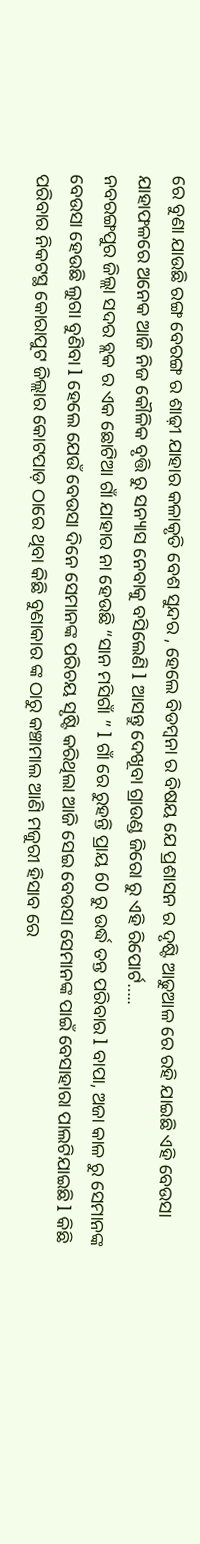ରେ ବୁଣା ଯାଉଛି ରଙ୍ଗ ବେରଙ୍ଗ ର ଶାଢ଼ୀ ଯାହାର କଳାକୃତି ବେଶ ସୁନ୍ଦର , ହେଲେ ବିଡମ୍ବନା ର ବିଷୟ ଯେ ପ୍ରଶାସନ ର ଦୃଷ୍ଟି ଆଢୁଆଳ ରେ ରହି ଯାଇଛି ଏହି ବେଉସା ଯାହାଫଳରେ ଅନେକ ଆଜି ନିଜ କୌଳିକ ବୃତ୍ତି ରୁ ସନ୍ୟାସ ନେବାକୁ ବସିଲେଣି l ଆସନ୍ତୁ ଦେଖୂବା ଗ୍ରାଉଣ୍ଡ ଜିରୋ ରୁ ଏହି ରିପୋର୍ଟ…..
ନବରଙ୍ଗପୁର ଜିଲ୍ଲା ସଦର ବ୍ଲକ ର ଏକ ଛୋଟିଆ ଗାଁ ଯାହାର ନା ହେଉଛି “ସାନ ମସିଗାଁ ” l ଗାଁ ରେ ରୁହନ୍ତି ପ୍ରାୟ 60 ରୁ ଉର୍ଦ୍ଧ ତନ୍ତ ପରିବାର l ବାପା, ଅଜା କାଳ ରୁ ସେମାନଙ୍କ ବେଉସା ହେଉଛି ଲୁଗା ବୁଣିବା l ହେଲେ ଯେଉଁ ବେଉସା ଦିନେ ସେମାନଙ୍କ ପରିଚୟ ସୃଷ୍ଟି କରିଥିଲା ଆଜି ସେଇ ବେଉସା ସେମାନଙ୍କ ପାଇଁ ବେସାହାରା ପାଲଟିଯାଇଛି l କିଛି ପରିବାର ନିକଟସ୍ଥ କୋରାପୁଟ ଜିଲ୍ଲାର କୋଟପାଡ଼ ଠାରେ ଥିବା କିଛି ବୁଣାକାର ଙ୍କ ଠାରୁ କଞ୍ଚାମାଲ ଆଣି ମଜୁରୀ ହିସାବ ରେ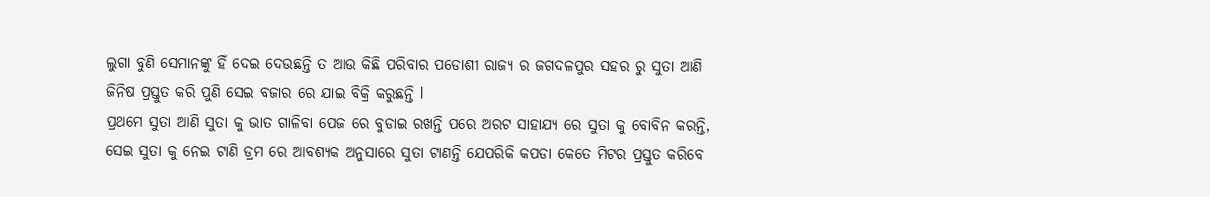ଲୁଗା ବୁଣି ସେମାନଙ୍କୁ ହିଁ ଦେଇ ଦେଉଛନ୍ତି ତ ଆଉ କିଛି ପରିବାର ପଡୋଶୀ ରାଜ୍ୟ ର ଜଗଦଳପୁର ସହର ରୁ ସୁତା ଆଣି ଜିନିଷ ପ୍ରସ୍ତୁତ କରି ପୁଣି ସେଇ ବଜାର ରେ ଯାଇ ବିକ୍ରି କରୁଛନ୍ତି l
ପ୍ରଥମେ ସୁତା ଆଣି ସୁତା କୁ ଭାତ ଗାଳିବା ପେଜ ରେ ବୁଡାଇ ରଖନ୍ତି ପରେ ଅରଟ ସାହାଯ୍ୟ ରେ ସୁତା କୁ ବୋବିନ କରନ୍ତି, ସେଇ ସୁତା କୁ ନେଇ ଟାଣି ଡ୍ରମ ରେ ଆବଶ୍ୟକ ଅନୁସାରେ ସୁତା ଟାଣନ୍ତି ଯେପରିକି କପଡା କେତେ ମିଟର ପ୍ରସ୍ତୁତ କରିବେ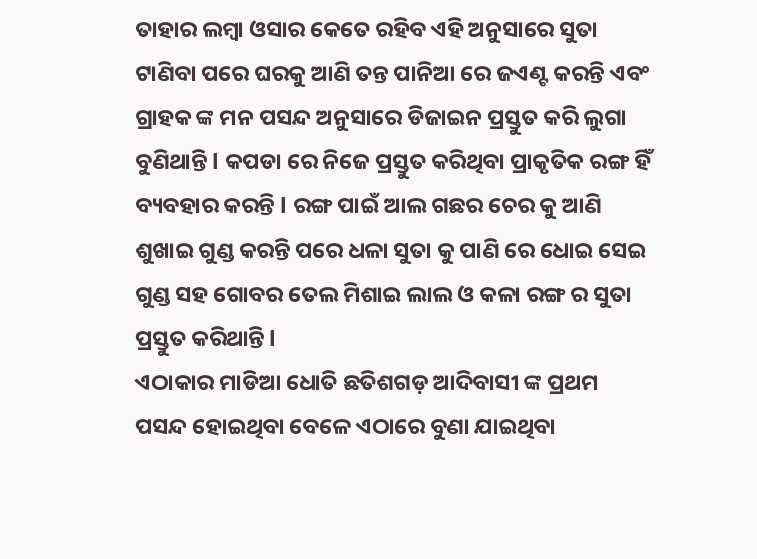ତାହାର ଲମ୍ବା ଓସାର କେତେ ରହିବ ଏହି ଅନୁସାରେ ସୁତା ଟାଣିବା ପରେ ଘରକୁ ଆଣି ତନ୍ତ ପାନିଆ ରେ ଜଏଣ୍ଟ କରନ୍ତି ଏବଂ ଗ୍ରାହକ ଙ୍କ ମନ ପସନ୍ଦ ଅନୁସାରେ ଡିଜାଇନ ପ୍ରସ୍ତୁତ କରି ଲୁଗା ବୁଣିଥାନ୍ତି l କପଡା ରେ ନିଜେ ପ୍ରସ୍ତୁତ କରିଥିବା ପ୍ରାକୃତିକ ରଙ୍ଗ ହିଁ ବ୍ୟବହାର କରନ୍ତି l ରଙ୍ଗ ପାଇଁ ଆଲ ଗଛର ଚେର କୁ ଆଣି ଶୁଖାଇ ଗୁଣ୍ଡ କରନ୍ତି ପରେ ଧଳା ସୁତା କୁ ପାଣି ରେ ଧୋଇ ସେଇ ଗୁଣ୍ଡ ସହ ଗୋବର ତେଲ ମିଶାଇ ଲାଲ ଓ କଳା ରଙ୍ଗ ର ସୁତା ପ୍ରସ୍ତୁତ କରିଥାନ୍ତି l
ଏଠାକାର ମାଡିଆ ଧୋତି ଛତିଶଗଡ଼ ଆଦିବାସୀ ଙ୍କ ପ୍ରଥମ ପସନ୍ଦ ହୋଇଥିବା ବେଳେ ଏଠାରେ ବୁଣା ଯାଇଥିବା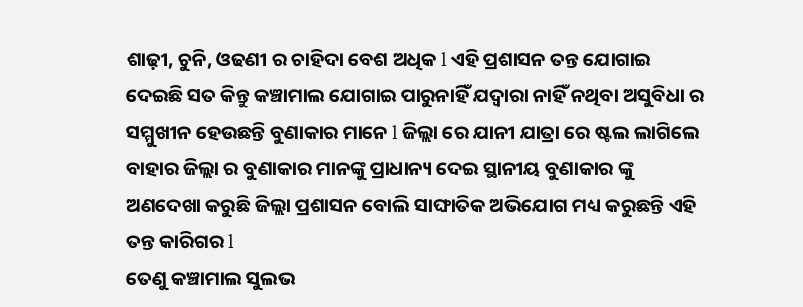ଶାଢ଼ୀ, ଚୁନି, ଓଢଣୀ ର ଚାହିଦା ବେଶ ଅଧିକ l ଏହି ପ୍ରଶାସନ ତନ୍ତ ଯୋଗାଇ ଦେଇଛି ସତ କିନ୍ତୁ କଞ୍ଚାମାଲ ଯୋଗାଇ ପାରୁନାହିଁ ଯଦ୍ୱାରା ନାହିଁ ନଥିବା ଅସୁବିଧା ର ସମ୍ମୁଖୀନ ହେଉଛନ୍ତି ବୁଣାକାର ମାନେ l ଜିଲ୍ଲା ରେ ଯାନୀ ଯାତ୍ରା ରେ ଷ୍ଟଲ ଲାଗିଲେ ବାହାର ଜିଲ୍ଲା ର ବୁଣାକାର ମାନଙ୍କୁ ପ୍ରାଧାନ୍ୟ ଦେଇ ସ୍ଥାନୀୟ ବୁଣାକାର ଙ୍କୁ ଅଣଦେଖା କରୁଛି ଜିଲ୍ଲା ପ୍ରଶାସନ ବୋଲି ସାଙ୍ଘାତିକ ଅଭିଯୋଗ ମଧ୍ୟ କରୁଛନ୍ତି ଏହି ତନ୍ତ କାରିଗର l
ତେଣୁ କଞ୍ଚାମାଲ ସୁଲଭ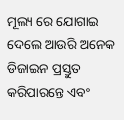ମୂଲ୍ୟ ରେ ଯୋଗାଇ ଦେଲେ ଆଉରି ଅନେକ ଡିଜାଇନ ପ୍ରସ୍ତୁତ କରିପାରନ୍ତେ ଏବଂ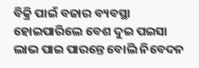ବିକ୍ରି ପାଇଁ ବଜାର ବ୍ୟବସ୍ଥା ହୋଇପାରିଲେ ବେଶ ଦୁଇ ପଇସା ଲାଭ ପାଇ ପାରନ୍ତେ ବୋଲି ନିବେଦନ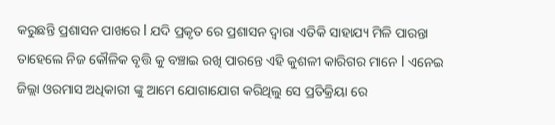କରୁଛନ୍ତି ପ୍ରଶାସନ ପାଖରେ l ଯଦି ପ୍ରକୃତ ରେ ପ୍ରଶାସନ ଦ୍ୱାରା ଏତିକି ସାହାଯ୍ୟ ମିଳି ପାରନ୍ତା ତାହେଲେ ନିଜ କୌଳିକ ବୃତ୍ତି କୁ ବଞ୍ଚାଇ ରଖି ପାରନ୍ତେ ଏହି କୁଶଳୀ କାରିଗର ମାନେ l ଏନେଇ ଜିଲ୍ଲା ଓରମାସ ଅଧିକାରୀ ଙ୍କୁ ଆମେ ଯୋଗାଯୋଗ କରିଥିଲୁ ସେ ପ୍ରତିକ୍ରିୟା ରେ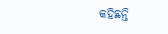କହିଛନ୍ତି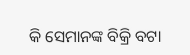କି ସେମାନଙ୍କ ବିକ୍ରି ବଟା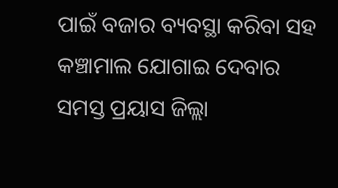ପାଇଁ ବଜାର ବ୍ୟବସ୍ଥା କରିବା ସହ କଞ୍ଚାମାଲ ଯୋଗାଇ ଦେବାର ସମସ୍ତ ପ୍ରୟାସ ଜିଲ୍ଲା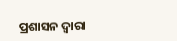ପ୍ରଶାସନ ଦ୍ୱାରା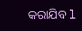କରାଯିବ l